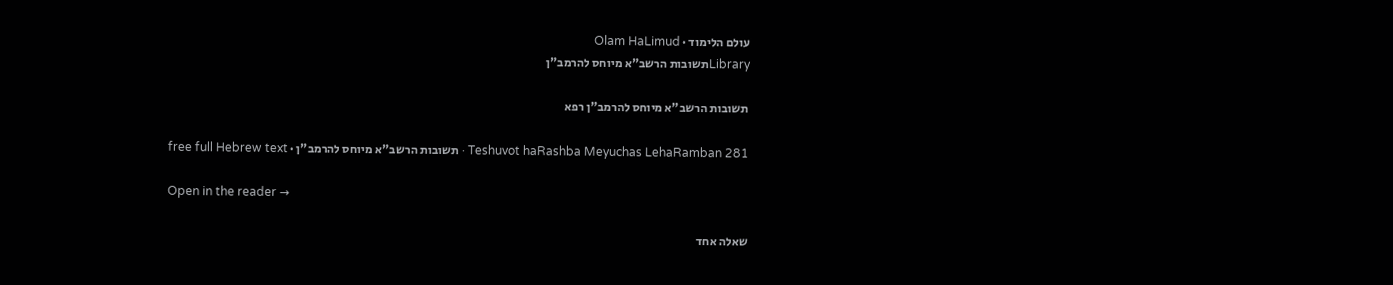עולם הלימוד · Olam HaLimud
Libraryתשובות הרשב"א מיוחס להרמב"ן

תשובות הרשב"א מיוחס להרמב"ן רפא

Teshuvot haRashba Meyuchas LehaRamban 281 · תשובות הרשב"א מיוחס להרמב"ן · free full Hebrew text

Open in the reader →

שאלה אחד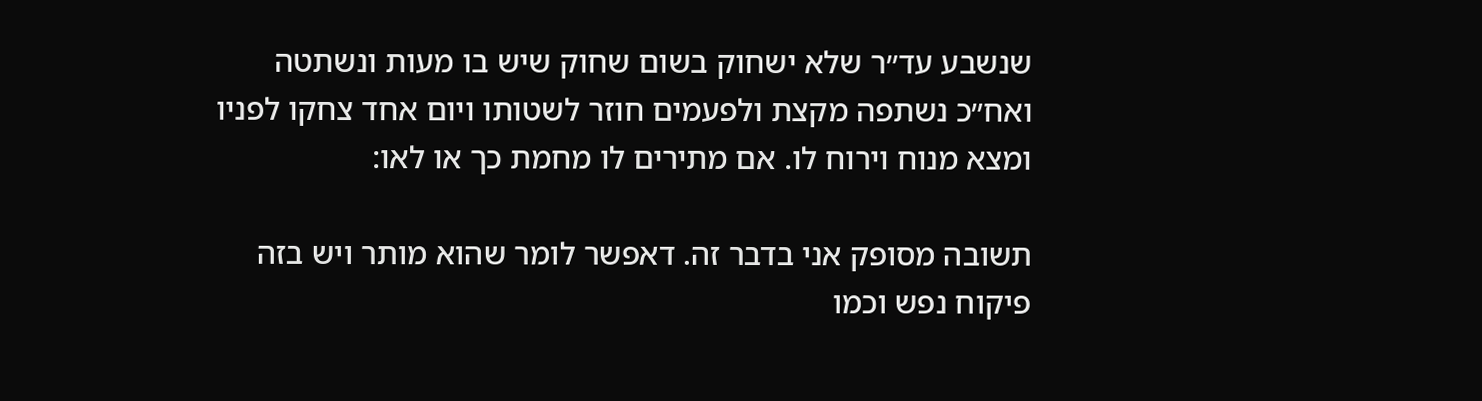שנשבע עד״ר שלא ישחוק בשום שחוק שיש בו מעות ונשתטה ואח״כ נשתפה מקצת ולפעמים חוזר לשטותו ויום אחד צחקו לפניו ומצא מנוח וירוח לו. אם מתירים לו מחמת כך או לאו:

תשובה מסופק אני בדבר זה. דאפשר לומר שהוא מותר ויש בזה פיקוח נפש וכמו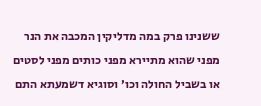ששנינו פרק במה מדליקין המכבה את הנר מפני שהוא מתיירא מפני כותים מפני לסטים או בשביל החולה וכו׳ וסוגיא דשמעתא התם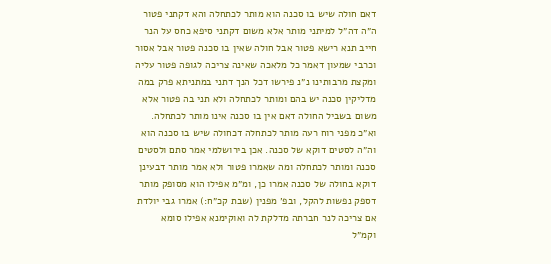דאם חולה שיש בו סכנה הוא מותר לכתחלה והא דקתני פטור ה״ה דה״ל למיתני מותר אלא משום דקתני סיפא כחס על הנר חייב תנא רישא פטור אבל חולה שאין בו סכנה פטור אבל אסור וכרבי שמעון דאמר כל מלאכה שאינה צריכה לגופה פטור עליה ומקצת מרבותינו נ״נ פירשו דכל הנך דתני במתניתא פרק במה מדליקין סכנה יש בהם ומותר לכתחלה ולא תני בה פטור אלא משום בשביל החולה דאם אין בו סכנה אינו מותר לכתחלה. וא״כ מפני רוח רעה מותר לכתחלה דכחולה שיש בו סכנה הוא וה״ה לסטים דוקא של סכנה. אכן בירושלמי אמר סתם ולסטים סכנה ומותר לכתחלה ומה שאמרו פטור ולא אמר מותר דבעינן דוקא בחולה של סכנה אמרו כן, ומ״מ אפילו הוא מסופק מותר דספק נפשות להקל, ובפ׳ מפנין (שבת קכ״ח:) אמרו גבי יולדת אם צריכה לנר חברתה מדלקת לה ואוקימנא אפילו סומא וקמ״ל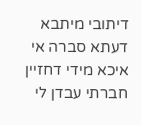דיתובי מיתבא דעתא סברה אי איכא מידי דחזיין חברתי עבדן לי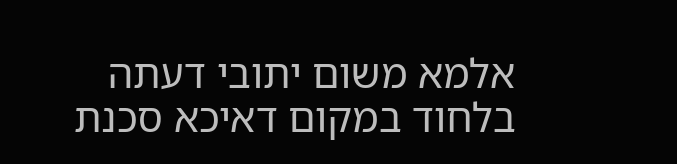אלמא משום יתובי דעתה בלחוד במקום דאיכא סכנת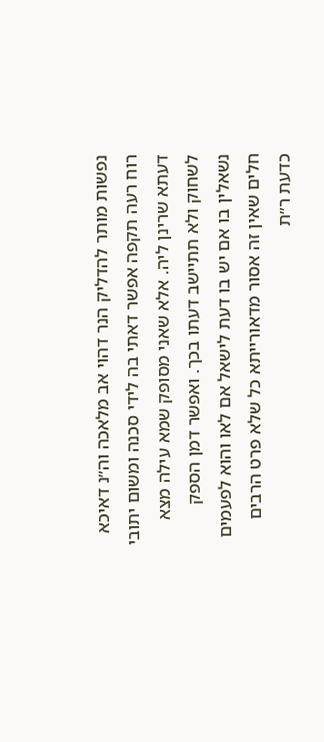נפשות מותר להדליק הנר דהוי אב מלאכה וה״נ דאיכא רוח רעה תקפה אפשר דאתי בה לידי סכנה ומשום יתובי דעתא שרינן ליה. אלא שאני מסופק שמא עילה מצא לשחוק ולא תתיישב דעתו בכך. ואפשר דמן הספק נשאלין בו אם יש בו דעת לישאל אם לאו והוא לפעמים חלים שאין זה אסור מדאורייתא כל שלא פרט הרבים כדעת ר״ת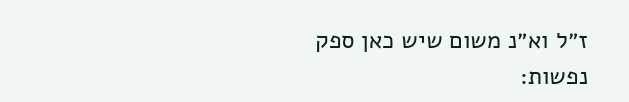ז״ל וא״נ משום שיש כאן ספק נפשות: